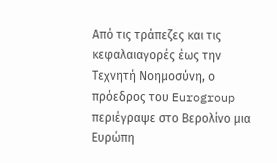Από τις τράπεζες και τις κεφαλαιαγορές έως την Τεχνητή Νοημοσύνη, ο πρόεδρος του Eurogroup περιέγραψε στο Βερολίνο μια Ευρώπη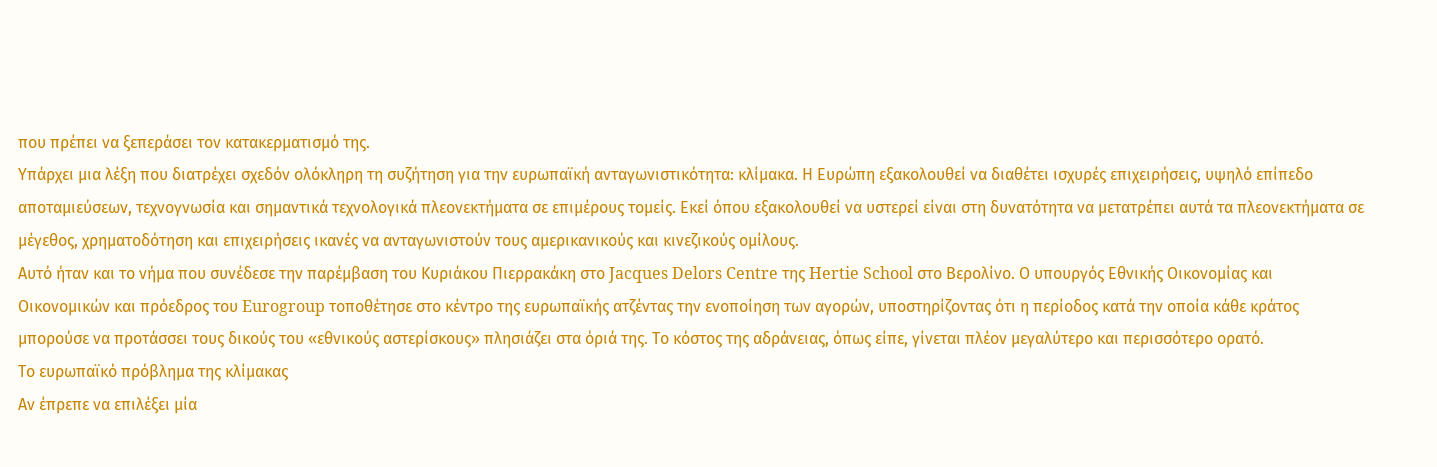που πρέπει να ξεπεράσει τον κατακερματισμό της.
Υπάρχει μια λέξη που διατρέχει σχεδόν ολόκληρη τη συζήτηση για την ευρωπαϊκή ανταγωνιστικότητα: κλίμακα. Η Ευρώπη εξακολουθεί να διαθέτει ισχυρές επιχειρήσεις, υψηλό επίπεδο αποταμιεύσεων, τεχνογνωσία και σημαντικά τεχνολογικά πλεονεκτήματα σε επιμέρους τομείς. Εκεί όπου εξακολουθεί να υστερεί είναι στη δυνατότητα να μετατρέπει αυτά τα πλεονεκτήματα σε μέγεθος, χρηματοδότηση και επιχειρήσεις ικανές να ανταγωνιστούν τους αμερικανικούς και κινεζικούς ομίλους.
Αυτό ήταν και το νήμα που συνέδεσε την παρέμβαση του Κυριάκου Πιερρακάκη στο Jacques Delors Centre της Hertie School στο Βερολίνο. Ο υπουργός Εθνικής Οικονομίας και Οικονομικών και πρόεδρος του Eurogroup τοποθέτησε στο κέντρο της ευρωπαϊκής ατζέντας την ενοποίηση των αγορών, υποστηρίζοντας ότι η περίοδος κατά την οποία κάθε κράτος μπορούσε να προτάσσει τους δικούς του «εθνικούς αστερίσκους» πλησιάζει στα όριά της. Το κόστος της αδράνειας, όπως είπε, γίνεται πλέον μεγαλύτερο και περισσότερο ορατό.
Το ευρωπαϊκό πρόβλημα της κλίμακας
Αν έπρεπε να επιλέξει μία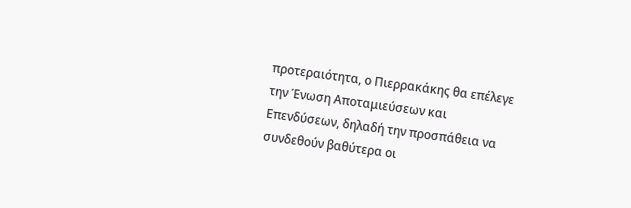προτεραιότητα, ο Πιερρακάκης θα επέλεγε την Ένωση Αποταμιεύσεων και Επενδύσεων, δηλαδή την προσπάθεια να συνδεθούν βαθύτερα οι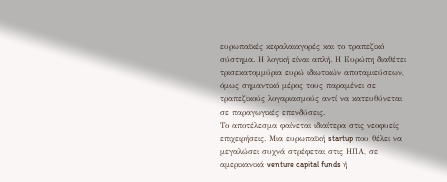ευρωπαϊκές κεφαλαιαγορές και το τραπεζικό σύστημα. Η λογική είναι απλή. Η Ευρώπη διαθέτει τρισεκατομμύρια ευρώ ιδιωτικών αποταμιεύσεων, όμως σημαντικό μέρος τους παραμένει σε τραπεζικούς λογαριασμούς αντί να κατευθύνεται σε παραγωγικές επενδύσεις.
Το αποτέλεσμα φαίνεται ιδιαίτερα στις νεοφυείς επιχειρήσεις. Μια ευρωπαϊκή startup που θέλει να μεγαλώσει συχνά στρέφεται στις ΗΠΑ, σε αμερικανικά venture capital funds ή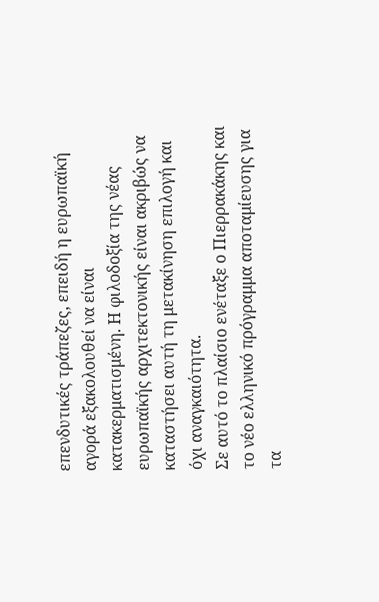επενδυτικές τράπεζες, επειδή η ευρωπαϊκή αγορά εξακολουθεί να είναι κατακερματισμένη. Η φιλοδοξία της νέας ευρωπαϊκής αρχιτεκτονικής είναι ακριβώς να καταστήσει αυτή τη μετακίνηση επιλογή και όχι αναγκαιότητα.
Σε αυτό το πλαίσιο ενέταξε ο Πιερρακάκης και το νέο ελληνικό πρόγραμμα αποταμίευσης για τα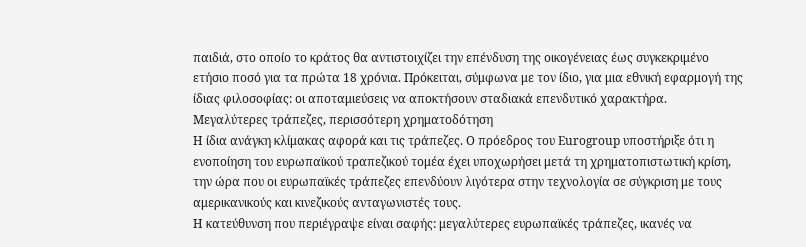παιδιά, στο οποίο το κράτος θα αντιστοιχίζει την επένδυση της οικογένειας έως συγκεκριμένο ετήσιο ποσό για τα πρώτα 18 χρόνια. Πρόκειται, σύμφωνα με τον ίδιο, για μια εθνική εφαρμογή της ίδιας φιλοσοφίας: οι αποταμιεύσεις να αποκτήσουν σταδιακά επενδυτικό χαρακτήρα.
Μεγαλύτερες τράπεζες, περισσότερη χρηματοδότηση
Η ίδια ανάγκη κλίμακας αφορά και τις τράπεζες. Ο πρόεδρος του Eurogroup υποστήριξε ότι η ενοποίηση του ευρωπαϊκού τραπεζικού τομέα έχει υποχωρήσει μετά τη χρηματοπιστωτική κρίση, την ώρα που οι ευρωπαϊκές τράπεζες επενδύουν λιγότερα στην τεχνολογία σε σύγκριση με τους αμερικανικούς και κινεζικούς ανταγωνιστές τους.
Η κατεύθυνση που περιέγραψε είναι σαφής: μεγαλύτερες ευρωπαϊκές τράπεζες, ικανές να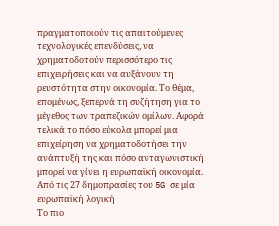πραγματοποιούν τις απαιτούμενες τεχνολογικές επενδύσεις, να χρηματοδοτούν περισσότερο τις επιχειρήσεις και να αυξάνουν τη ρευστότητα στην οικονομία. Το θέμα, επομένως, ξεπερνά τη συζήτηση για το μέγεθος των τραπεζικών ομίλων. Αφορά τελικά το πόσο εύκολα μπορεί μια επιχείρηση να χρηματοδοτήσει την ανάπτυξή της και πόσο ανταγωνιστική μπορεί να γίνει η ευρωπαϊκή οικονομία.
Από τις 27 δημοπρασίες του 5G σε μία ευρωπαϊκή λογική
Το πιο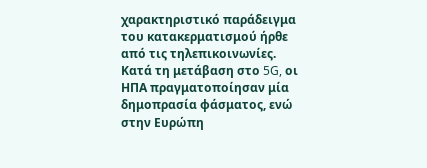χαρακτηριστικό παράδειγμα του κατακερματισμού ήρθε από τις τηλεπικοινωνίες. Κατά τη μετάβαση στο 5G, οι ΗΠΑ πραγματοποίησαν μία δημοπρασία φάσματος, ενώ στην Ευρώπη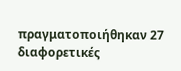πραγματοποιήθηκαν 27 διαφορετικές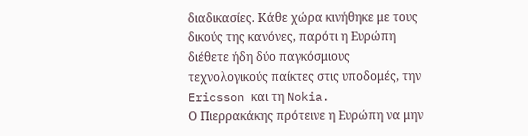διαδικασίες. Κάθε χώρα κινήθηκε με τους δικούς της κανόνες, παρότι η Ευρώπη διέθετε ήδη δύο παγκόσμιους τεχνολογικούς παίκτες στις υποδομές, την Ericsson και τη Nokia.
Ο Πιερρακάκης πρότεινε η Ευρώπη να μην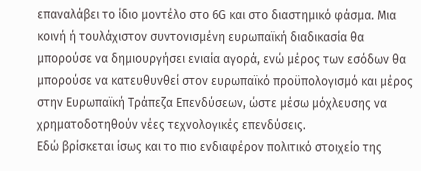επαναλάβει το ίδιο μοντέλο στο 6G και στο διαστημικό φάσμα. Μια κοινή ή τουλάχιστον συντονισμένη ευρωπαϊκή διαδικασία θα μπορούσε να δημιουργήσει ενιαία αγορά, ενώ μέρος των εσόδων θα μπορούσε να κατευθυνθεί στον ευρωπαϊκό προϋπολογισμό και μέρος στην Ευρωπαϊκή Τράπεζα Επενδύσεων, ώστε μέσω μόχλευσης να χρηματοδοτηθούν νέες τεχνολογικές επενδύσεις.
Εδώ βρίσκεται ίσως και το πιο ενδιαφέρον πολιτικό στοιχείο της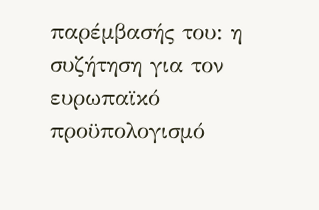παρέμβασής του: η συζήτηση για τον ευρωπαϊκό προϋπολογισμό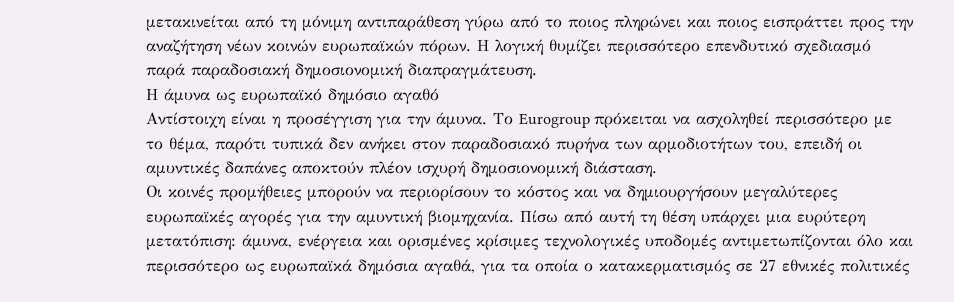μετακινείται από τη μόνιμη αντιπαράθεση γύρω από το ποιος πληρώνει και ποιος εισπράττει προς την αναζήτηση νέων κοινών ευρωπαϊκών πόρων. Η λογική θυμίζει περισσότερο επενδυτικό σχεδιασμό παρά παραδοσιακή δημοσιονομική διαπραγμάτευση.
Η άμυνα ως ευρωπαϊκό δημόσιο αγαθό
Αντίστοιχη είναι η προσέγγιση για την άμυνα. Το Eurogroup πρόκειται να ασχοληθεί περισσότερο με το θέμα, παρότι τυπικά δεν ανήκει στον παραδοσιακό πυρήνα των αρμοδιοτήτων του, επειδή οι αμυντικές δαπάνες αποκτούν πλέον ισχυρή δημοσιονομική διάσταση.
Οι κοινές προμήθειες μπορούν να περιορίσουν το κόστος και να δημιουργήσουν μεγαλύτερες ευρωπαϊκές αγορές για την αμυντική βιομηχανία. Πίσω από αυτή τη θέση υπάρχει μια ευρύτερη μετατόπιση: άμυνα, ενέργεια και ορισμένες κρίσιμες τεχνολογικές υποδομές αντιμετωπίζονται όλο και περισσότερο ως ευρωπαϊκά δημόσια αγαθά, για τα οποία ο κατακερματισμός σε 27 εθνικές πολιτικές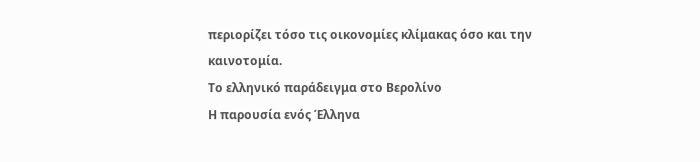περιορίζει τόσο τις οικονομίες κλίμακας όσο και την καινοτομία.
Το ελληνικό παράδειγμα στο Βερολίνο
Η παρουσία ενός Έλληνα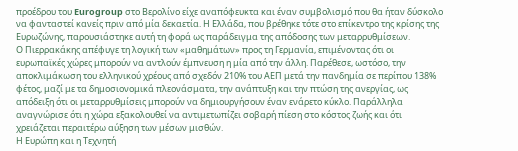προέδρου του Eurogroup στο Βερολίνο είχε αναπόφευκτα και έναν συμβολισμό που θα ήταν δύσκολο να φανταστεί κανείς πριν από μία δεκαετία. Η Ελλάδα, που βρέθηκε τότε στο επίκεντρο της κρίσης της Ευρωζώνης, παρουσιάστηκε αυτή τη φορά ως παράδειγμα της απόδοσης των μεταρρυθμίσεων.
Ο Πιερρακάκης απέφυγε τη λογική των «μαθημάτων» προς τη Γερμανία, επιμένοντας ότι οι ευρωπαϊκές χώρες μπορούν να αντλούν έμπνευση η μία από την άλλη. Παρέθεσε, ωστόσο, την αποκλιμάκωση του ελληνικού χρέους από σχεδόν 210% του ΑΕΠ μετά την πανδημία σε περίπου 138% φέτος, μαζί με τα δημοσιονομικά πλεονάσματα, την ανάπτυξη και την πτώση της ανεργίας, ως απόδειξη ότι οι μεταρρυθμίσεις μπορούν να δημιουργήσουν έναν ενάρετο κύκλο. Παράλληλα αναγνώρισε ότι η χώρα εξακολουθεί να αντιμετωπίζει σοβαρή πίεση στο κόστος ζωής και ότι χρειάζεται περαιτέρω αύξηση των μέσων μισθών.
Η Ευρώπη και η Τεχνητή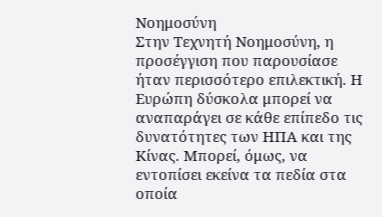Νοημοσύνη
Στην Τεχνητή Νοημοσύνη, η προσέγγιση που παρουσίασε ήταν περισσότερο επιλεκτική. Η Ευρώπη δύσκολα μπορεί να αναπαράγει σε κάθε επίπεδο τις δυνατότητες των ΗΠΑ και της Κίνας. Μπορεί, όμως, να εντοπίσει εκείνα τα πεδία στα οποία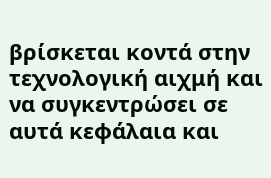βρίσκεται κοντά στην τεχνολογική αιχμή και να συγκεντρώσει σε αυτά κεφάλαια και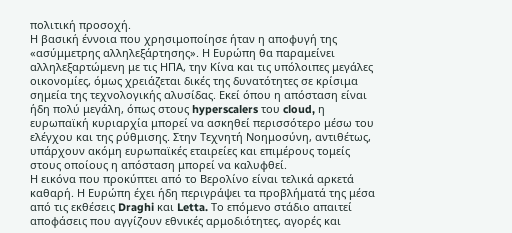πολιτική προσοχή.
Η βασική έννοια που χρησιμοποίησε ήταν η αποφυγή της «ασύμμετρης αλληλεξάρτησης». Η Ευρώπη θα παραμείνει αλληλεξαρτώμενη με τις ΗΠΑ, την Κίνα και τις υπόλοιπες μεγάλες οικονομίες, όμως χρειάζεται δικές της δυνατότητες σε κρίσιμα σημεία της τεχνολογικής αλυσίδας. Εκεί όπου η απόσταση είναι ήδη πολύ μεγάλη, όπως στους hyperscalers του cloud, η ευρωπαϊκή κυριαρχία μπορεί να ασκηθεί περισσότερο μέσω του ελέγχου και της ρύθμισης. Στην Τεχνητή Νοημοσύνη, αντιθέτως, υπάρχουν ακόμη ευρωπαϊκές εταιρείες και επιμέρους τομείς στους οποίους η απόσταση μπορεί να καλυφθεί.
Η εικόνα που προκύπτει από το Βερολίνο είναι τελικά αρκετά καθαρή. Η Ευρώπη έχει ήδη περιγράψει τα προβλήματά της μέσα από τις εκθέσεις Draghi και Letta. Το επόμενο στάδιο απαιτεί αποφάσεις που αγγίζουν εθνικές αρμοδιότητες, αγορές και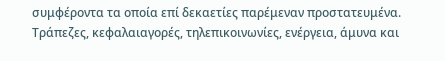συμφέροντα τα οποία επί δεκαετίες παρέμεναν προστατευμένα. Τράπεζες, κεφαλαιαγορές, τηλεπικοινωνίες, ενέργεια, άμυνα και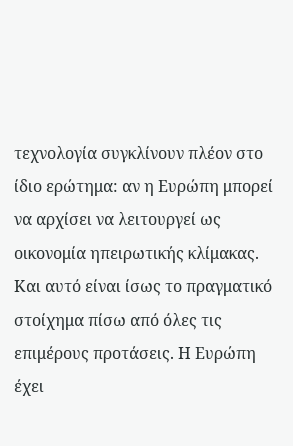τεχνολογία συγκλίνουν πλέον στο ίδιο ερώτημα: αν η Ευρώπη μπορεί να αρχίσει να λειτουργεί ως οικονομία ηπειρωτικής κλίμακας.
Και αυτό είναι ίσως το πραγματικό στοίχημα πίσω από όλες τις επιμέρους προτάσεις. Η Ευρώπη έχει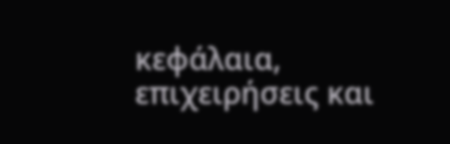κεφάλαια, επιχειρήσεις και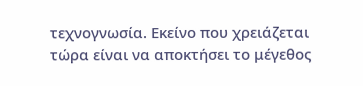τεχνογνωσία. Εκείνο που χρειάζεται τώρα είναι να αποκτήσει το μέγεθος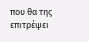που θα της επιτρέψει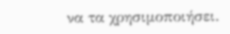να τα χρησιμοποιήσει.